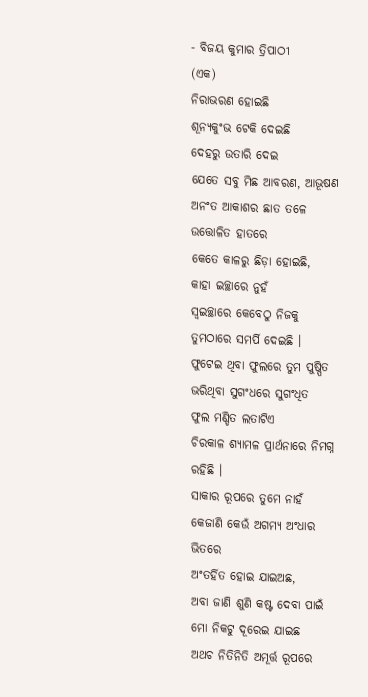- ବିଜୟ କୁମାର ତ୍ରିପାଠୀ
(ଏକ)
ନିରାଭରଣ ହୋଇଛି
ଶୂନ୍ୟକୁଂଭ ଟେକି ଦେଇଛି
ଦେହରୁ ଉତାରି ଦେଇ
ଯେତେ ସବୁ ମିଛ ଆବରଣ, ଆଭୂଷଣ
ଅନଂତ ଆକାଶର ଛାତ ତଳେ
ଉତ୍ତୋଳିତ ହାତରେ
କେତେ କାଳରୁ ଛିଡ଼ା ହୋଇଛି,
କାହା ଇଚ୍ଛାରେ ନୁହଁ
ସ୍ୱଇଚ୍ଛାରେ କେବେଠୁ ନିଜକୁ
ତୁମଠାରେ ସମର୍ପି ଦେଇଛି ।
ଫୁଟେଇ ଥିବା ଫୁଲରେ ତୁମ ପୁଷ୍ପିତ
ଭରିଥିବା ସୁଗଂଧରେ ସୁଗଂଧିତ
ଫୁଲ ମଣ୍ଡିତ ଲତାଟିଏ
ଚିରକାଳ ଶ୍ୟାମଳ ପ୍ରାର୍ଥନାରେ ନିମଗ୍ନ ରହିଛି ।
ସାକାର ରୂପରେ ତୁମେ ନାହଁ
କେଜାଣି କେଉଁ ଅଗମ୍ୟ ଅଂଧାର ଭିତରେ
ଅଂତର୍ହିତ ହୋଇ ଯାଇଅଛ,
ଅବା ଜାଣି ଶୁଣି କଷ୍ଟ ଦେବା ପାଇଁ
ମୋ ନିକଟୁ ଦୂରେଇ ଯାଇଛ
ଅଥଚ ନିତିନିତି ଅମୂର୍ତ୍ତ ରୂପରେ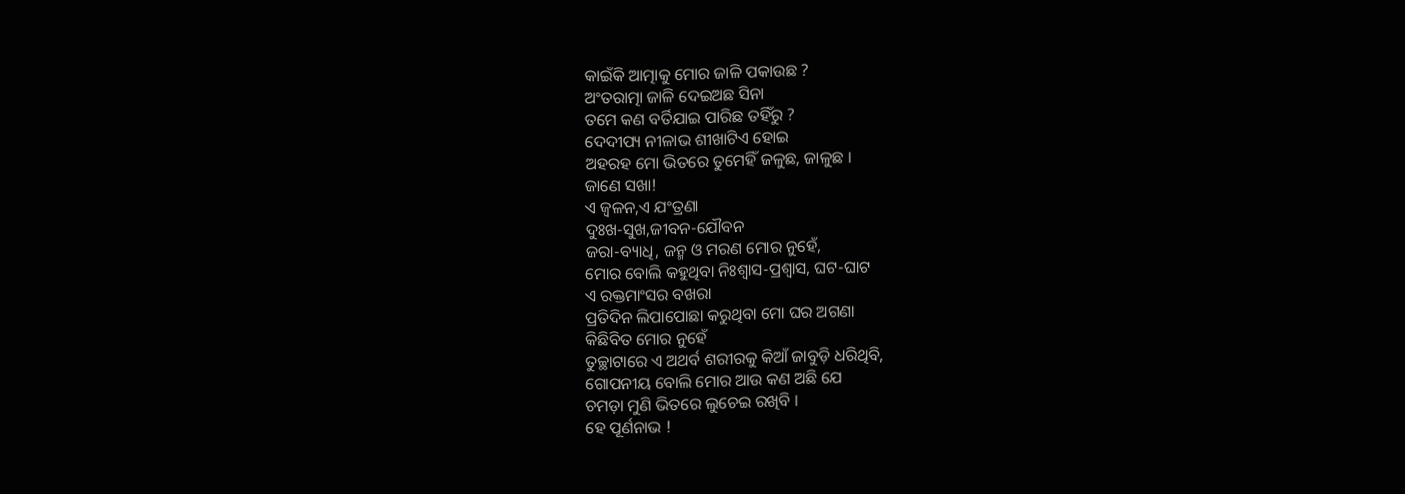କାଇଁକି ଆତ୍ମାକୁ ମୋର ଜାଳି ପକାଉଛ ?
ଅଂତରାତ୍ମା ଜାଳି ଦେଇଅଛ ସିନା
ତମେ କଣ ବର୍ତିଯାଇ ପାରିଛ ତହିଁରୁ ?
ଦେଦୀପ୍ୟ ନୀଳାଭ ଶୀଖାଟିଏ ହୋଇ
ଅହରହ ମୋ ଭିତରେ ତୁମେହିଁ ଜଳୁଛ, ଜାଳୁଛ ।
ଜାଣେ ସଖା!
ଏ ଜ୍ୱଳନ,ଏ ଯଂତ୍ରଣା
ଦୁଃଖ-ସୁଖ,ଜୀବନ-ଯୌବନ
ଜରା-ବ୍ୟାଧି, ଜନ୍ମ ଓ ମରଣ ମୋର ନୁହେଁ,
ମୋର ବୋଲି କହୁଥିବା ନିଃଶ୍ୱାସ-ପ୍ରଶ୍ୱାସ, ଘଟ-ଘାଟ
ଏ ରକ୍ତମାଂସର ବଖରା
ପ୍ରତିଦିନ ଲିପାପୋଛା କରୁଥିବା ମୋ ଘର ଅଗଣା
କିଛିବିତ ମୋର ନୁହେଁ
ତୁଚ୍ଛାଟାରେ ଏ ଅଥର୍ବ ଶରୀରକୁ କିଆଁ ଜାବୁଡ଼ି ଧରିଥିବି,
ଗୋପନୀୟ ବୋଲି ମୋର ଆଉ କଣ ଅଛି ଯେ
ଚମଡ଼ା ମୁଣି ଭିତରେ ଲୁଚେଇ ରଖିବି ।
ହେ ପୂର୍ଣନାଭ !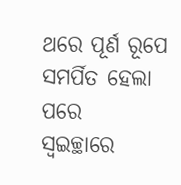ଥରେ ପୂର୍ଣ ରୂପେ ସମର୍ପିତ ହେଲା ପରେ
ସ୍ୱଇଚ୍ଛାରେ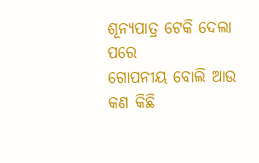ଶୂନ୍ୟପାତ୍ର ଟେକି ଦେଲା ପରେ
ଗୋପନୀୟ ବୋଲି ଆଉ କଣ କିଛି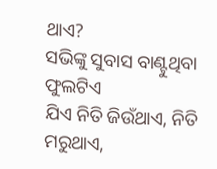ଥାଏ?
ସଭିଙ୍କୁ ସୁବାସ ବାଣ୍ଟୁଥିବା ଫୁଲଟିଏ
ଯିଏ ନିତି ଜିଉଁଥାଏ, ନିତି ମରୁଥାଏ,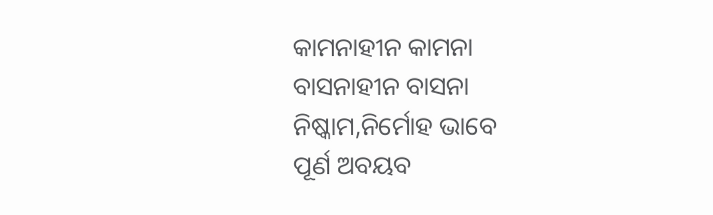କାମନାହୀନ କାମନା
ବାସନାହୀନ ବାସନା
ନିଷ୍କାମ,ନିର୍ମୋହ ଭାବେ
ପୂର୍ଣ ଅବୟବ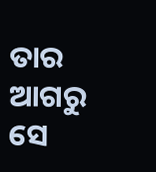ତାର
ଆଗରୁ ସେ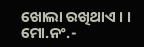ଖୋଲା ରଖିଥାଏ । ।
ମୋ.ନଂ.-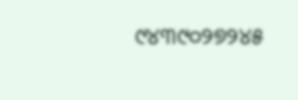୯୪୩୯୦୨୭୨୪୫